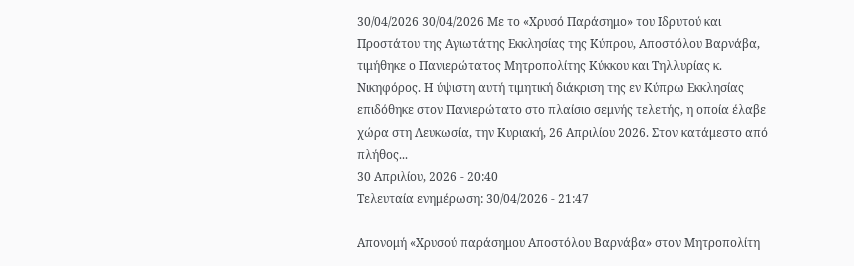30/04/2026 30/04/2026 Με το «Χρυσό Παράσημο» του Ιδρυτού και Προστάτου της Αγιωτάτης Εκκλησίας της Κύπρου, Αποστόλου Βαρνάβα, τιμήθηκε ο Πανιερώτατος Μητροπολίτης Κύκκου και Τηλλυρίας κ. Νικηφόρος. Η ύψιστη αυτή τιμητική διάκριση της εν Κύπρω Εκκλησίας επιδόθηκε στον Πανιερώτατο στο πλαίσιο σεμνής τελετής, η οποία έλαβε χώρα στη Λευκωσία, την Κυριακή, 26 Απριλίου 2026. Στον κατάμεστο από πλήθος...
30 Απριλίου, 2026 - 20:40
Τελευταία ενημέρωση: 30/04/2026 - 21:47

Απονομή «Χρυσού παράσημου Αποστόλου Βαρνάβα» στον Μητροπολίτη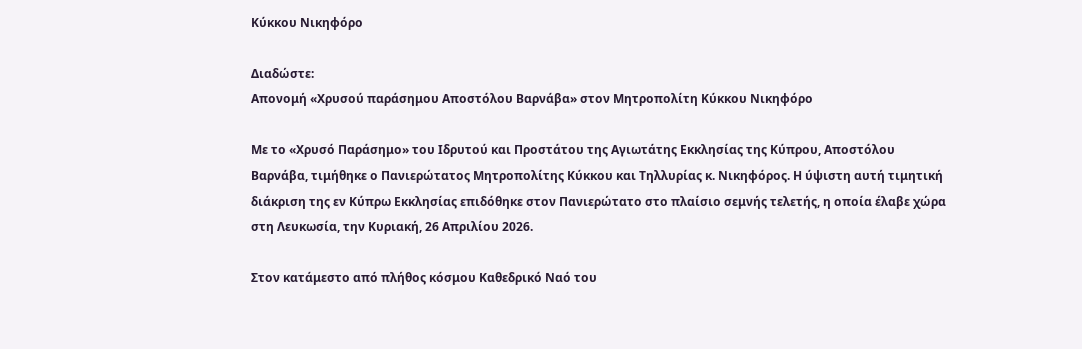Κύκκου Νικηφόρο

Διαδώστε:
Απονομή «Χρυσού παράσημου Αποστόλου Βαρνάβα» στον Μητροπολίτη Κύκκου Νικηφόρο

Με το «Χρυσό Παράσημο» του Ιδρυτού και Προστάτου της Αγιωτάτης Εκκλησίας της Κύπρου, Αποστόλου Βαρνάβα, τιμήθηκε ο Πανιερώτατος Μητροπολίτης Κύκκου και Τηλλυρίας κ. Νικηφόρος. Η ύψιστη αυτή τιμητική διάκριση της εν Κύπρω Εκκλησίας επιδόθηκε στον Πανιερώτατο στο πλαίσιο σεμνής τελετής, η οποία έλαβε χώρα στη Λευκωσία, την Κυριακή, 26 Απριλίου 2026.

Στον κατάμεστο από πλήθος κόσμου Καθεδρικό Ναό του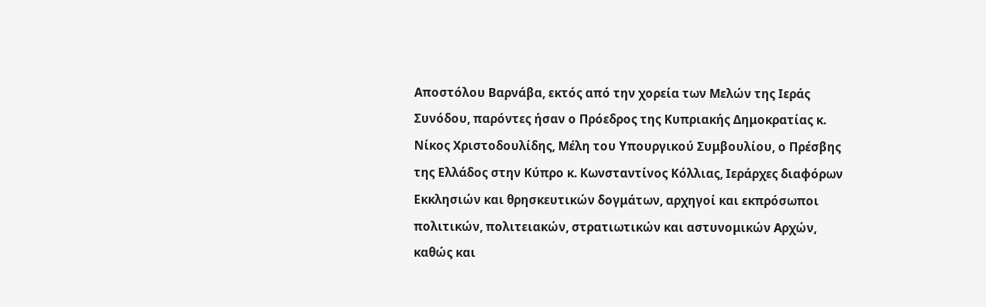Αποστόλου Βαρνάβα, εκτός από την χορεία των Μελών της Ιεράς Συνόδου, παρόντες ήσαν ο Πρόεδρος της Κυπριακής Δημοκρατίας κ. Νίκος Χριστοδουλίδης, Μέλη του Υπουργικού Συμβουλίου, ο Πρέσβης της Ελλάδος στην Κύπρο κ. Κωνσταντίνος Κόλλιας, Ιεράρχες διαφόρων Εκκλησιών και θρησκευτικών δογμάτων, αρχηγοί και εκπρόσωποι πολιτικών, πολιτειακών, στρατιωτικών και αστυνομικών Αρχών, καθώς και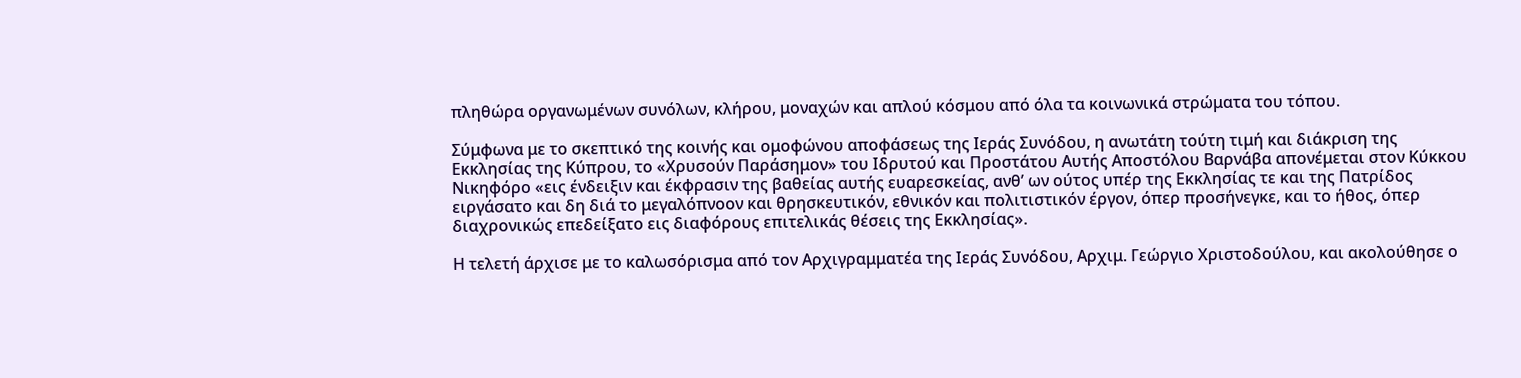πληθώρα οργανωμένων συνόλων, κλήρου, μοναχών και απλού κόσμου από όλα τα κοινωνικά στρώματα του τόπου.

Σύμφωνα με το σκεπτικό της κοινής και ομοφώνου αποφάσεως της Ιεράς Συνόδου, η ανωτάτη τούτη τιμή και διάκριση της Εκκλησίας της Κύπρου, το «Χρυσούν Παράσημον» του Ιδρυτού και Προστάτου Αυτής Αποστόλου Βαρνάβα απονέμεται στον Κύκκου Νικηφόρο «εις ένδειξιν και έκφρασιν της βαθείας αυτής ευαρεσκείας, ανθ’ ων ούτος υπέρ της Εκκλησίας τε και της Πατρίδος ειργάσατο και δη διά το μεγαλόπνοον και θρησκευτικόν, εθνικόν και πολιτιστικόν έργον, όπερ προσήνεγκε, και το ήθος, όπερ διαχρονικώς επεδείξατο εις διαφόρους επιτελικάς θέσεις της Εκκλησίας».

Η τελετή άρχισε με το καλωσόρισμα από τον Αρχιγραμματέα της Ιεράς Συνόδου, Αρχιμ. Γεώργιο Χριστοδούλου, και ακολούθησε ο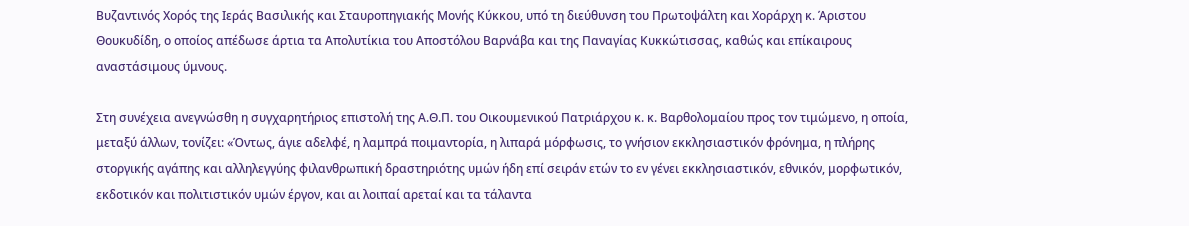Βυζαντινός Χορός της Ιεράς Βασιλικής και Σταυροπηγιακής Μονής Κύκκου, υπό τη διεύθυνση του Πρωτοψάλτη και Χοράρχη κ. Άριστου Θουκυδίδη, ο οποίος απέδωσε άρτια τα Απολυτίκια του Αποστόλου Βαρνάβα και της Παναγίας Κυκκώτισσας, καθώς και επίκαιρους αναστάσιμους ύμνους.

Στη συνέχεια ανεγνώσθη η συγχαρητήριος επιστολή της Α.Θ.Π. του Οικουμενικού Πατριάρχου κ. κ. Βαρθολομαίου προς τον τιμώμενο, η οποία, μεταξύ άλλων, τονίζει: «Όντως, άγιε αδελφέ, η λαμπρά ποιμαντορία, η λιπαρά μόρφωσις, το γνήσιον εκκλησιαστικόν φρόνημα, η πλήρης στοργικής αγάπης και αλληλεγγύης φιλανθρωπική δραστηριότης υμών ήδη επί σειράν ετών το εν γένει εκκλησιαστικόν, εθνικόν, μορφωτικόν, εκδοτικόν και πολιτιστικόν υμών έργον, και αι λοιπαί αρεταί και τα τάλαντα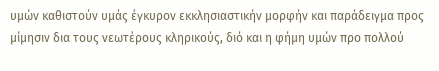υμών καθιστούν υμάς έγκυρον εκκλησιαστικήν μορφήν και παράδειγμα προς μίμησιν δια τους νεωτέρους κληρικούς, διό και η φήμη υμών προ πολλού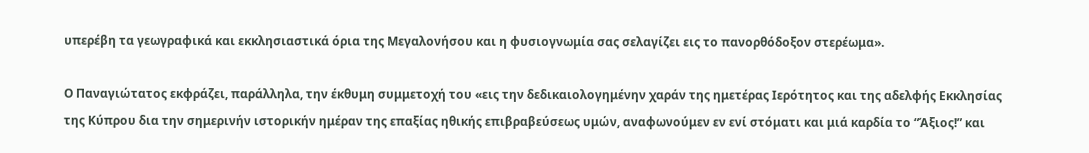υπερέβη τα γεωγραφικά και εκκλησιαστικά όρια της Μεγαλονήσου και η φυσιογνωμία σας σελαγίζει εις το πανορθόδοξον στερέωμα».

Ο Παναγιώτατος εκφράζει, παράλληλα, την έκθυμη συμμετοχή του «εις την δεδικαιολογημένην χαράν της ημετέρας Ιερότητος και της αδελφής Εκκλησίας της Κύπρου δια την σημερινήν ιστορικήν ημέραν της επαξίας ηθικής επιβραβεύσεως υμών, αναφωνούμεν εν ενί στόματι και μιά καρδία το “Άξιος!” και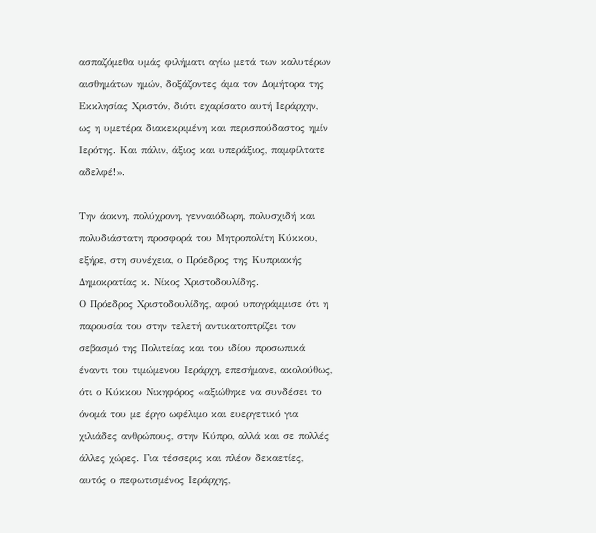ασπαζόμεθα υμάς φιλήματι αγίω μετά των καλυτέρων αισθημάτων ημών, δοξάζοντες άμα τον Δομήτορα της Εκκλησίας Χριστόν, διότι εχαρίσατο αυτή Ιεράρχην, ως η υμετέρα διακεκριμένη και περισπούδαστος ημίν Ιερότης. Και πάλιν, άξιος και υπεράξιος, παμφίλτατε αδελφέ!».

Την άοκνη, πολύχρονη, γενναιόδωρη, πολυσχιδή και πολυδιάστατη προσφορά του Μητροπολίτη Κύκκου, εξήρε, στη συνέχεια, ο Πρόεδρος της Κυπριακής Δημοκρατίας κ. Νίκος Χριστοδουλίδης.
Ο Πρόεδρος Χριστοδουλίδης, αφού υπογράμμισε ότι η παρουσία του στην τελετή αντικατοπτρίζει τον σεβασμό της Πολιτείας και του ιδίου προσωπικά έναντι του τιμώμενου Ιεράρχη, επεσήμανε, ακολούθως, ότι ο Κύκκου Νικηφόρος «αξιώθηκε να συνδέσει το όνομά του με έργο ωφέλιμο και ευεργετικό για χιλιάδες ανθρώπους, στην Κύπρο, αλλά και σε πολλές άλλες χώρες. Για τέσσερις και πλέον δεκαετίες, αυτός ο πεφωτισμένος Ιεράρχης,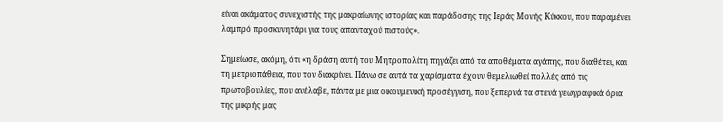είναι ακάματος συνεχιστής της μακραίωνης ιστορίας και παράδοσης της Ιεράς Μονής Κύκκου, που παραμένει λαμπρό προσκυνητάρι για τους απανταχού πιστούς».

Σημείωσε, ακόμη, ότι «η δράση αυτή του Μητροπολίτη πηγάζει από τα αποθέματα αγάπης, που διαθέτει, και τη μετριοπάθεια, που τον διακρίνει. Πάνω σε αυτά τα χαρίσματα έχουν θεμελιωθεί πολλές από τις πρωτοβουλίες, που ανέλαβε, πάντα με μια οικουμενική προσέγγιση, που ξεπερνά τα στενά γεωγραφικά όρια της μικρής μας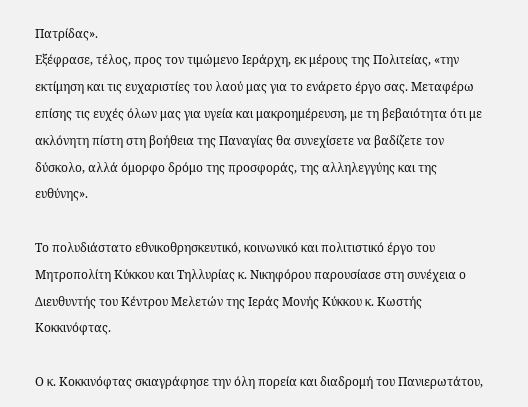Πατρίδας».
Εξέφρασε, τέλος, προς τον τιμώμενο Ιεράρχη, εκ μέρους της Πολιτείας, «την εκτίμηση και τις ευχαριστίες του λαού μας για το ενάρετο έργο σας. Μεταφέρω επίσης τις ευχές όλων μας για υγεία και μακροημέρευση, με τη βεβαιότητα ότι με ακλόνητη πίστη στη βοήθεια της Παναγίας θα συνεχίσετε να βαδίζετε τον δύσκολο, αλλά όμορφο δρόμο της προσφοράς, της αλληλεγγύης και της ευθύνης».

Το πολυδιάστατο εθνικοθρησκευτικό, κοινωνικό και πολιτιστικό έργο του Μητροπολίτη Κύκκου και Τηλλυρίας κ. Νικηφόρου παρουσίασε στη συνέχεια ο Διευθυντής του Κέντρου Μελετών της Ιεράς Μονής Κύκκου κ. Κωστής Κοκκινόφτας.

Ο κ. Κοκκινόφτας σκιαγράφησε την όλη πορεία και διαδρομή του Πανιερωτάτου,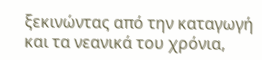ξεκινώντας από την καταγωγή και τα νεανικά του χρόνια,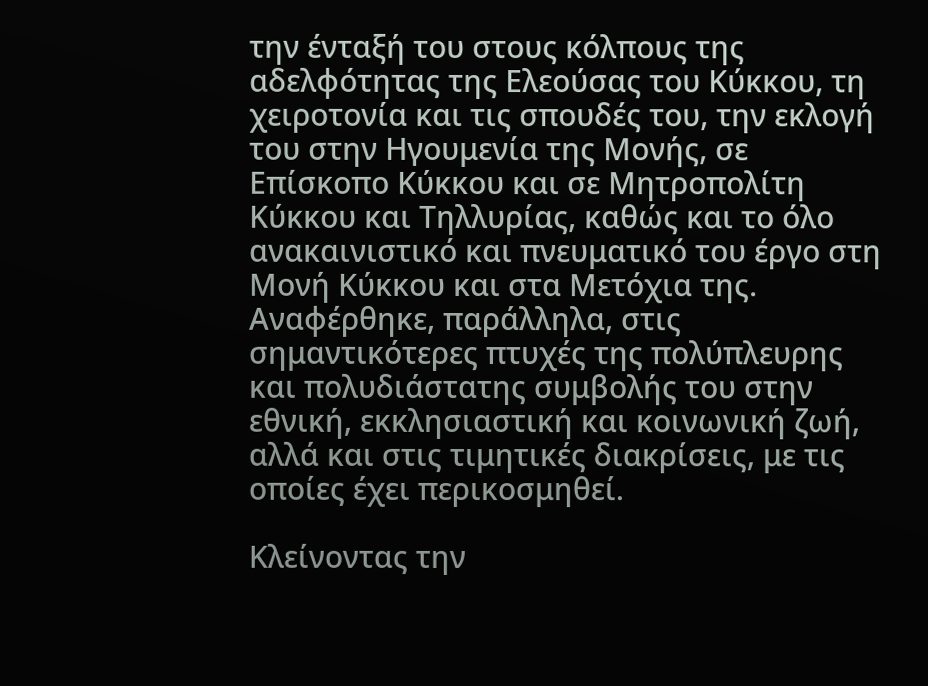την ένταξή του στους κόλπους της αδελφότητας της Ελεούσας του Κύκκου, τη χειροτονία και τις σπουδές του, την εκλογή του στην Ηγουμενία της Μονής, σε Επίσκοπο Κύκκου και σε Μητροπολίτη Κύκκου και Τηλλυρίας, καθώς και το όλο ανακαινιστικό και πνευματικό του έργο στη Μονή Κύκκου και στα Μετόχια της. Αναφέρθηκε, παράλληλα, στις σημαντικότερες πτυχές της πολύπλευρης και πολυδιάστατης συμβολής του στην εθνική, εκκλησιαστική και κοινωνική ζωή, αλλά και στις τιμητικές διακρίσεις, με τις οποίες έχει περικοσμηθεί.

Κλείνοντας την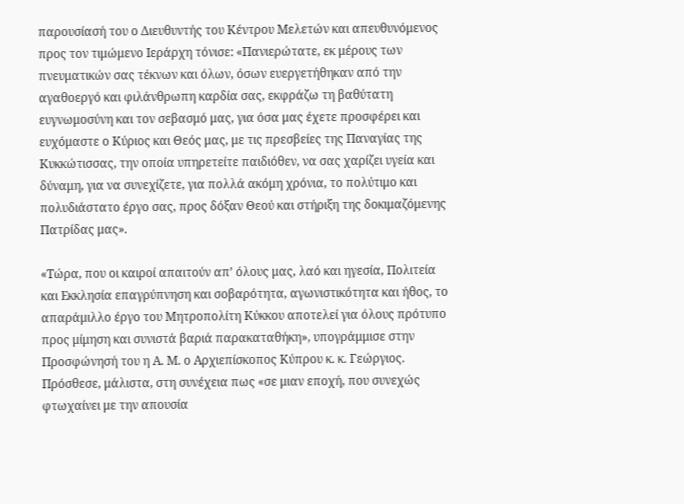παρουσίασή του ο Διευθυντής του Κέντρου Μελετών και απευθυνόμενος προς τον τιμώμενο Ιεράρχη τόνισε: «Πανιερώτατε, εκ μέρους των πνευματικών σας τέκνων και όλων, όσων ευεργετήθηκαν από την αγαθοεργό και φιλάνθρωπη καρδία σας, εκφράζω τη βαθύτατη ευγνωμοσύνη και τον σεβασμό μας, για όσα μας έχετε προσφέρει και ευχόμαστε ο Κύριος και Θεός μας, με τις πρεσβείες της Παναγίας της Κυκκώτισσας, την οποία υπηρετείτε παιδιόθεν, να σας χαρίζει υγεία και δύναμη, για να συνεχίζετε, για πολλά ακόμη χρόνια, το πολύτιμο και πολυδιάστατο έργο σας, προς δόξαν Θεού και στήριξη της δοκιμαζόμενης Πατρίδας μας».

«Τώρα, που οι καιροί απαιτούν απ’ όλους μας, λαό και ηγεσία, Πολιτεία και Εκκλησία επαγρύπνηση και σοβαρότητα, αγωνιστικότητα και ήθος, το απαράμιλλο έργο του Μητροπολίτη Κύκκου αποτελεί για όλους πρότυπο προς μίμηση και συνιστά βαριά παρακαταθήκη», υπογράμμισε στην Προσφώνησή του η Α. Μ. ο Αρχιεπίσκοπος Κύπρου κ. κ. Γεώργιος. Πρόσθεσε, μάλιστα, στη συνέχεια πως «σε μιαν εποχή, που συνεχώς φτωχαίνει με την απουσία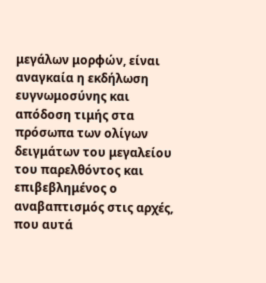μεγάλων μορφών, είναι αναγκαία η εκδήλωση ευγνωμοσύνης και απόδοση τιμής στα πρόσωπα των ολίγων δειγμάτων του μεγαλείου του παρελθόντος και επιβεβλημένος ο αναβαπτισμός στις αρχές, που αυτά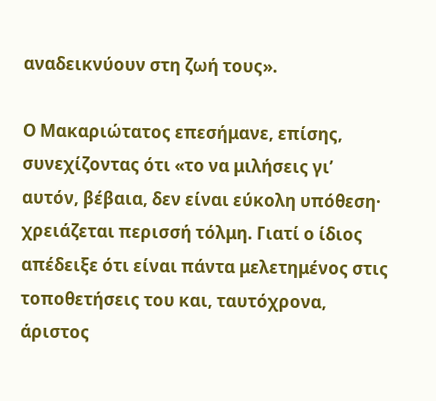αναδεικνύουν στη ζωή τους».

Ο Μακαριώτατος επεσήμανε, επίσης, συνεχίζοντας ότι «το να μιλήσεις γι’ αυτόν, βέβαια, δεν είναι εύκολη υπόθεση· χρειάζεται περισσή τόλμη. Γιατί ο ίδιος απέδειξε ότι είναι πάντα μελετημένος στις τοποθετήσεις του και, ταυτόχρονα, άριστος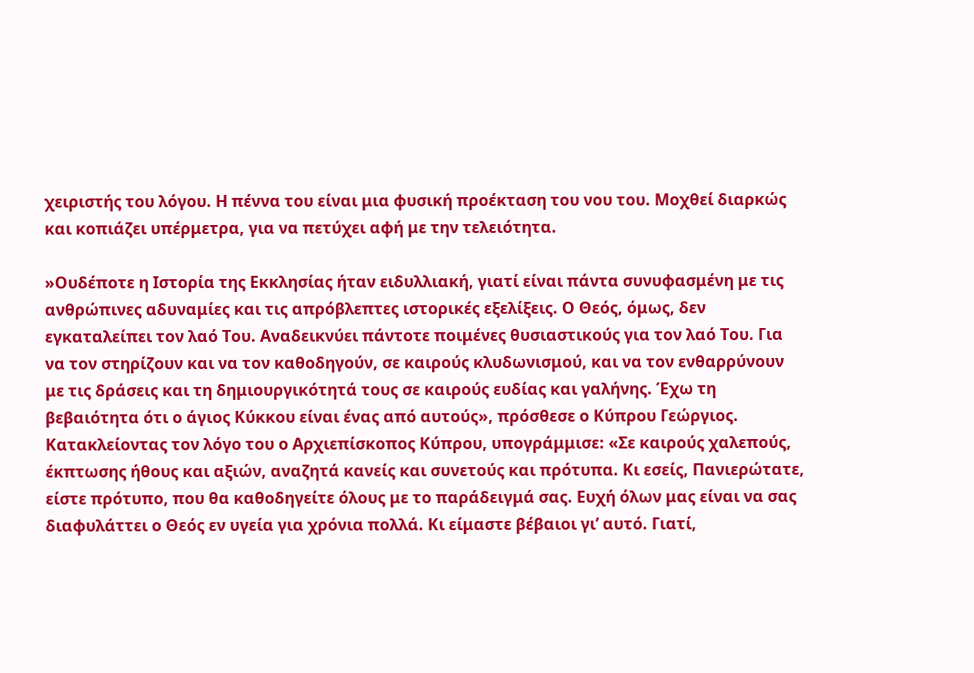χειριστής του λόγου. Η πέννα του είναι μια φυσική προέκταση του νου του. Μοχθεί διαρκώς και κοπιάζει υπέρμετρα, για να πετύχει αφή με την τελειότητα.

»Ουδέποτε η Ιστορία της Εκκλησίας ήταν ειδυλλιακή, γιατί είναι πάντα συνυφασμένη με τις ανθρώπινες αδυναμίες και τις απρόβλεπτες ιστορικές εξελίξεις. Ο Θεός, όμως, δεν εγκαταλείπει τον λαό Του. Αναδεικνύει πάντοτε ποιμένες θυσιαστικούς για τον λαό Του. Για να τον στηρίζουν και να τον καθοδηγούν, σε καιρούς κλυδωνισμού, και να τον ενθαρρύνουν με τις δράσεις και τη δημιουργικότητά τους σε καιρούς ευδίας και γαλήνης. Έχω τη βεβαιότητα ότι ο άγιος Κύκκου είναι ένας από αυτούς», πρόσθεσε ο Κύπρου Γεώργιος.
Κατακλείοντας τον λόγο του ο Αρχιεπίσκοπος Κύπρου, υπογράμμισε: «Σε καιρούς χαλεπούς, έκπτωσης ήθους και αξιών, αναζητά κανείς και συνετούς και πρότυπα. Κι εσείς, Πανιερώτατε, είστε πρότυπο, που θα καθοδηγείτε όλους με το παράδειγμά σας. Ευχή όλων μας είναι να σας διαφυλάττει ο Θεός εν υγεία για χρόνια πολλά. Κι είμαστε βέβαιοι γι’ αυτό. Γιατί,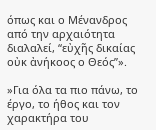όπως και ο Μένανδρος από την αρχαιότητα διαλαλεί, “εὐχῆς δικαίας οὐκ ἀνήκοος ο Θεός”».

»Για όλα τα πιο πάνω, το έργο, το ήθος και τον χαρακτήρα του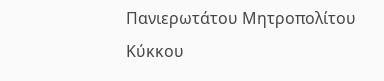Πανιερωτάτου Μητροπολίτου Κύκκου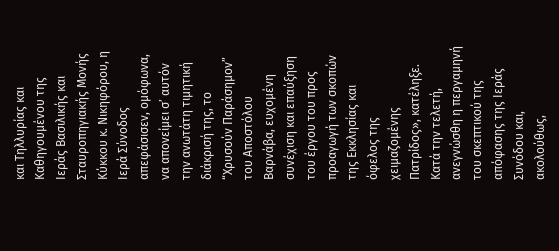και Τηλλυρίας και Καθηγουμένου της Ιεράς Βασιλικής και Σταυροπηγιακής Μονής Κύκκου κ. Νικηφόρου, η Ιερά Σύνοδος απεφάσισεν, ομόφωνα, να απονείμει σ’ αυτόν την ανωτάτη τιμητική διάκρισή της, το “Χρυσούν Παράσημον” του Αποστόλου Βαρνάβα, ευχομένη συνέχιση και επαύξηση του έργου του προς προαγωγή των σκοπών της Εκκλησίας και όφελος της χειμαζομένης Πατρίδος», κατέληξε.
Κατά την τελετή, ανεγνώσθη η περγαμηνή του σκεπτικού της απόφασης της Ιεράς Συνόδου και, ακολούθως,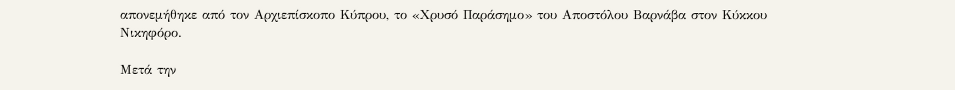απονεμήθηκε από τον Αρχιεπίσκοπο Κύπρου, το «Χρυσό Παράσημο» του Αποστόλου Βαρνάβα στον Κύκκου Νικηφόρο.

Μετά την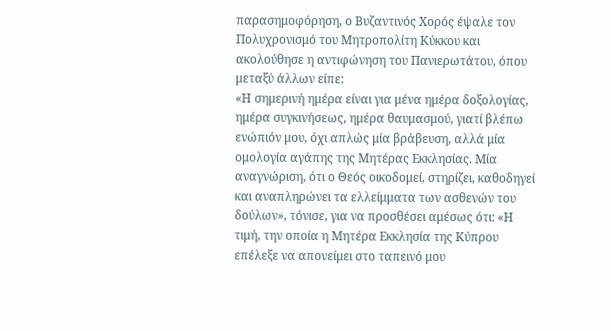παρασημοφόρηση, ο Βυζαντινός Χορός έψαλε τον Πολυχρονισμό του Μητροπολίτη Κύκκου και ακολούθησε η αντιφώνηση του Πανιερωτάτου, όπου μεταξύ άλλων είπε:
«Η σημερινή ημέρα είναι για μένα ημέρα δοξολογίας, ημέρα συγκινήσεως, ημέρα θαυμασμού, γιατί βλέπω ενώπιόν μου, όχι απλώς μία βράβευση, αλλά μία ομολογία αγάπης της Μητέρας Εκκλησίας. Μία αναγνώριση, ότι ο Θεός οικοδομεί, στηρίζει, καθοδηγεί και αναπληρώνει τα ελλείμματα των ασθενών του δούλων», τόνισε, για να προσθέσει αμέσως ότι: «Η τιμή, την οποία η Μητέρα Εκκλησία της Κύπρου επέλεξε να απονείμει στο ταπεινό μου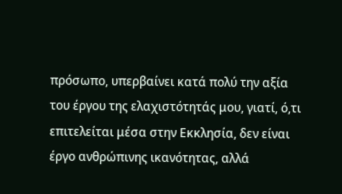πρόσωπο, υπερβαίνει κατά πολύ την αξία του έργου της ελαχιστότητάς μου, γιατί, ό,τι επιτελείται μέσα στην Εκκλησία, δεν είναι έργο ανθρώπινης ικανότητας, αλλά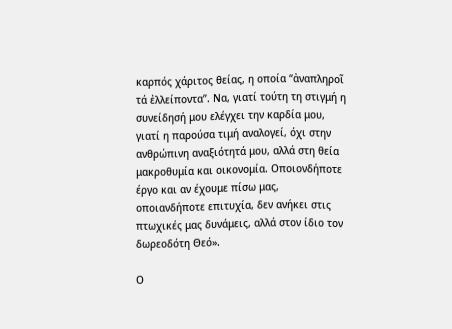καρπός χάριτος θείας, η οποία “ἀναπληροῖ τά ἐλλείποντα”. Να, γιατί τούτη τη στιγμή η συνείδησή μου ελέγχει την καρδία μου, γιατί η παρούσα τιμή αναλογεί, όχι στην ανθρώπινη αναξιότητά μου, αλλά στη θεία μακροθυμία και οικονομία. Οποιονδήποτε έργο και αν έχουμε πίσω μας, οποιανδήποτε επιτυχία, δεν ανήκει στις πτωχικές μας δυνάμεις, αλλά στον ίδιο τον δωρεοδότη Θεό».

Ο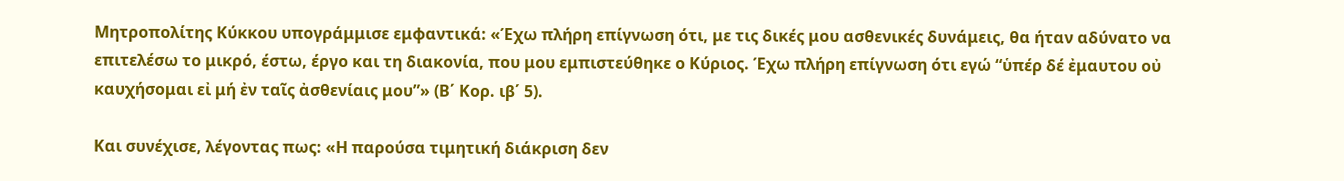Μητροπολίτης Κύκκου υπογράμμισε εμφαντικά: «Έχω πλήρη επίγνωση ότι, με τις δικές μου ασθενικές δυνάμεις, θα ήταν αδύνατο να επιτελέσω το μικρό, έστω, έργο και τη διακονία, που μου εμπιστεύθηκε ο Κύριος. Έχω πλήρη επίγνωση ότι εγώ “ὑπέρ δέ ἐμαυτου οὐ καυχήσομαι εἰ μή ἐν ταῖς ἀσθενίαις μου”» (Β΄ Κορ. ιβ΄ 5).

Και συνέχισε, λέγοντας πως: «Η παρούσα τιμητική διάκριση δεν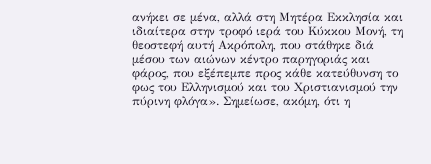ανήκει σε μένα, αλλά στη Μητέρα Εκκλησία και ιδιαίτερα στην τροφό ιερά του Κύκκου Μονή, τη θεοστεφή αυτή Ακρόπολη, που στάθηκε διά μέσου των αιώνων κέντρο παρηγοριάς και φάρος, που εξέπεμπε προς κάθε κατεύθυνση το φως του Ελληνισμού και του Χριστιανισμού την πύρινη φλόγα». Σημείωσε, ακόμη, ότι η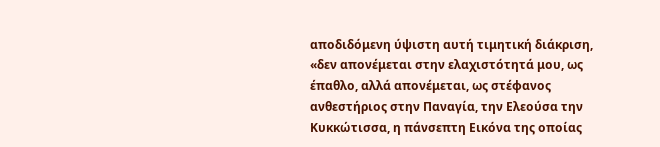αποδιδόμενη ύψιστη αυτή τιμητική διάκριση, «δεν απονέμεται στην ελαχιστότητά μου, ως έπαθλο, αλλά απονέμεται, ως στέφανος ανθεστήριος στην Παναγία, την Ελεούσα την Κυκκώτισσα, η πάνσεπτη Εικόνα της οποίας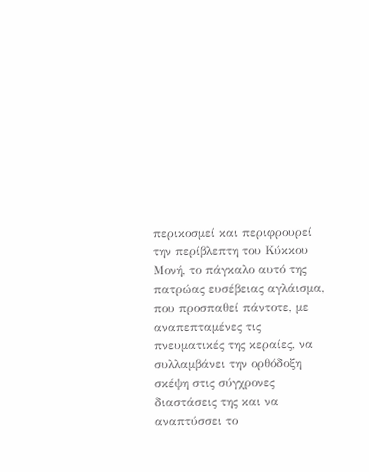περικοσμεί και περιφρουρεί την περίβλεπτη του Κύκκου Μονή, το πάγκαλο αυτό της πατρώας ευσέβειας αγλάισμα, που προσπαθεί πάντοτε, με αναπεπταμένες τις πνευματικές της κεραίες, να συλλαμβάνει την ορθόδοξη σκέψη στις σύγχρονες διαστάσεις της και να αναπτύσσει το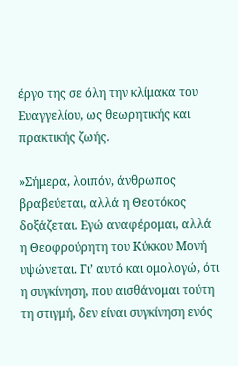έργο της σε όλη την κλίμακα του Ευαγγελίου, ως θεωρητικής και πρακτικής ζωής.

»Σήμερα, λοιπόν, άνθρωπος βραβεύεται, αλλά η Θεοτόκος δοξάζεται. Εγώ αναφέρομαι, αλλά η Θεοφρούρητη του Κύκκου Μονή υψώνεται. Γι’ αυτό και ομολογώ, ότι η συγκίνηση, που αισθάνομαι τούτη τη στιγμή, δεν είναι συγκίνηση ενός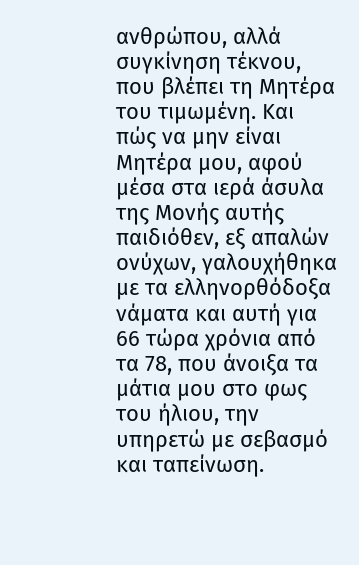ανθρώπου, αλλά συγκίνηση τέκνου, που βλέπει τη Μητέρα του τιμωμένη. Και πώς να μην είναι Μητέρα μου, αφού μέσα στα ιερά άσυλα της Μονής αυτής παιδιόθεν, εξ απαλών ονύχων, γαλουχήθηκα με τα ελληνορθόδοξα νάματα και αυτή για 66 τώρα χρόνια από τα 78, που άνοιξα τα μάτια μου στο φως του ήλιου, την υπηρετώ με σεβασμό και ταπείνωση.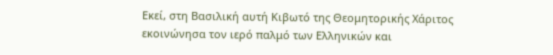Εκεί, στη Βασιλική αυτή Κιβωτό της Θεομητορικής Χάριτος εκοινώνησα τον ιερό παλμό των Ελληνικών και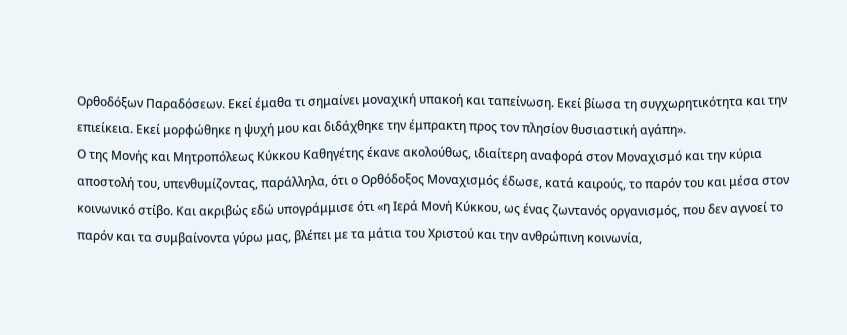Ορθοδόξων Παραδόσεων. Εκεί έμαθα τι σημαίνει μοναχική υπακοή και ταπείνωση. Εκεί βίωσα τη συγχωρητικότητα και την επιείκεια. Εκεί μορφώθηκε η ψυχή μου και διδάχθηκε την έμπρακτη προς τον πλησίον θυσιαστική αγάπη».
Ο της Μονής και Μητροπόλεως Κύκκου Καθηγέτης έκανε ακολούθως, ιδιαίτερη αναφορά στον Μοναχισμό και την κύρια αποστολή του, υπενθυμίζοντας, παράλληλα, ότι ο Ορθόδοξος Μοναχισμός έδωσε, κατά καιρούς, το παρόν του και μέσα στον κοινωνικό στίβο. Και ακριβώς εδώ υπογράμμισε ότι «η Ιερά Μονή Κύκκου, ως ένας ζωντανός οργανισμός, που δεν αγνοεί το παρόν και τα συμβαίνοντα γύρω μας, βλέπει με τα μάτια του Χριστού και την ανθρώπινη κοινωνία,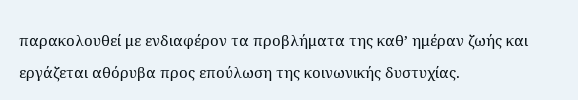παρακολουθεί με ενδιαφέρον τα προβλήματα της καθ’ ημέραν ζωής και εργάζεται αθόρυβα προς επούλωση της κοινωνικής δυστυχίας.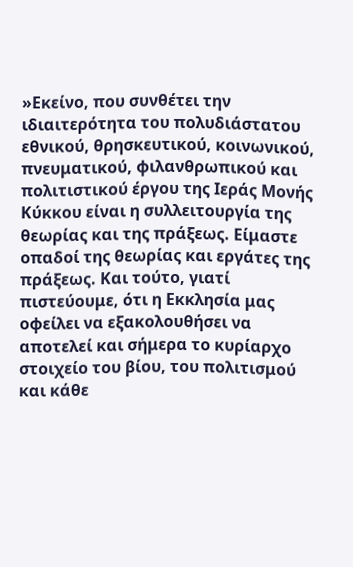»Εκείνο, που συνθέτει την ιδιαιτερότητα του πολυδιάστατου εθνικού, θρησκευτικού, κοινωνικού, πνευματικού, φιλανθρωπικού και πολιτιστικού έργου της Ιεράς Μονής Κύκκου είναι η συλλειτουργία της θεωρίας και της πράξεως. Είμαστε οπαδοί της θεωρίας και εργάτες της πράξεως. Και τούτο, γιατί πιστεύουμε, ότι η Εκκλησία μας οφείλει να εξακολουθήσει να αποτελεί και σήμερα το κυρίαρχο στοιχείο του βίου, του πολιτισμού και κάθε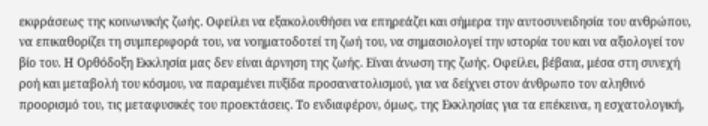εκφράσεως της κοινωνικής ζωής. Οφείλει να εξακολουθήσει να επηρεάζει και σήμερα την αυτοσυνειδησία του ανθρώπου, να επικαθορίζει τη συμπεριφορά του, να νοηματοδοτεί τη ζωή του, να σημασιολογεί την ιστορία του και να αξιολογεί τον βίο του. Η Ορθόδοξη Εκκλησία μας δεν είναι άρνηση της ζωής. Είναι άνωση της ζωής. Οφείλει, βέβαια, μέσα στη συνεχή ροή και μεταβολή του κόσμου, να παραμένει πυξίδα προσανατολισμού, για να δείχνει στον άνθρωπο τον αληθινό προορισμό του, τις μεταφυσικές του προεκτάσεις. Το ενδιαφέρον, όμως, της Εκκλησίας για τα επέκεινα, η εσχατολογική,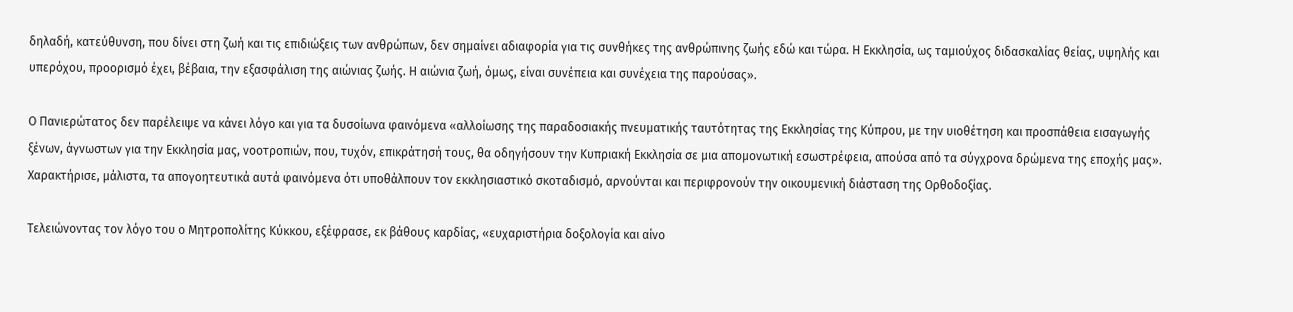δηλαδή, κατεύθυνση, που δίνει στη ζωή και τις επιδιώξεις των ανθρώπων, δεν σημαίνει αδιαφορία για τις συνθήκες της ανθρώπινης ζωής εδώ και τώρα. Η Εκκλησία, ως ταμιούχος διδασκαλίας θείας, υψηλής και υπερόχου, προορισμό έχει, βέβαια, την εξασφάλιση της αιώνιας ζωής. Η αιώνια ζωή, όμως, είναι συνέπεια και συνέχεια της παρούσας».

Ο Πανιερώτατος δεν παρέλειψε να κάνει λόγο και για τα δυσοίωνα φαινόμενα «αλλοίωσης της παραδοσιακής πνευματικής ταυτότητας της Εκκλησίας της Κύπρου, με την υιοθέτηση και προσπάθεια εισαγωγής ξένων, άγνωστων για την Εκκλησία μας, νοοτροπιών, που, τυχόν, επικράτησή τους, θα οδηγήσουν την Κυπριακή Εκκλησία σε μια απομονωτική εσωστρέφεια, απούσα από τα σύγχρονα δρώμενα της εποχής μας». Χαρακτήρισε, μάλιστα, τα απογοητευτικά αυτά φαινόμενα ότι υποθάλπουν τον εκκλησιαστικό σκοταδισμό, αρνούνται και περιφρονούν την οικουμενική διάσταση της Ορθοδοξίας.

Τελειώνοντας τον λόγο του ο Μητροπολίτης Κύκκου, εξέφρασε, εκ βάθους καρδίας, «ευχαριστήρια δοξολογία και αίνο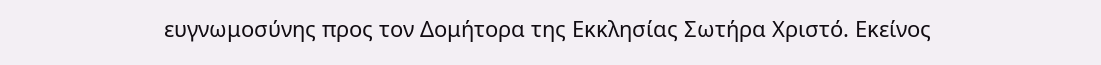ευγνωμοσύνης προς τον Δομήτορα της Εκκλησίας Σωτήρα Χριστό. Εκείνος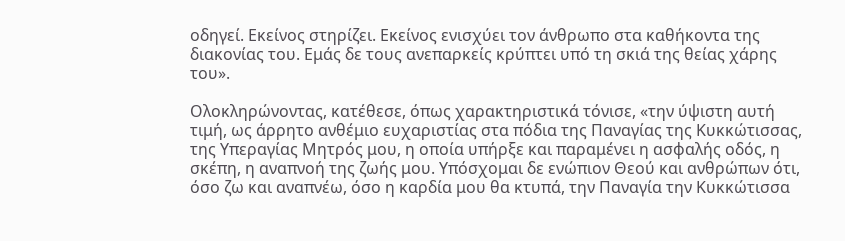οδηγεί. Εκείνος στηρίζει. Εκείνος ενισχύει τον άνθρωπο στα καθήκοντα της διακονίας του. Εμάς δε τους ανεπαρκείς κρύπτει υπό τη σκιά της θείας χάρης του».

Ολοκληρώνοντας, κατέθεσε, όπως χαρακτηριστικά τόνισε, «την ύψιστη αυτή τιμή, ως άρρητο ανθέμιο ευχαριστίας στα πόδια της Παναγίας της Κυκκώτισσας, της Υπεραγίας Μητρός μου, η οποία υπήρξε και παραμένει η ασφαλής οδός, η σκέπη, η αναπνοή της ζωής μου. Υπόσχομαι δε ενώπιον Θεού και ανθρώπων ότι, όσο ζω και αναπνέω, όσο η καρδία μου θα κτυπά, την Παναγία την Κυκκώτισσα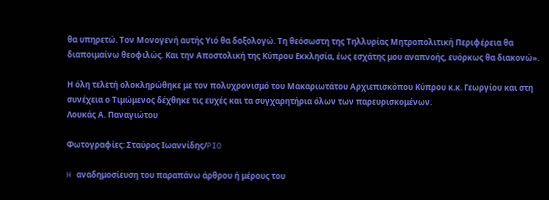θα υπηρετώ. Τον Μονογενή αυτής Υιό θα δοξολογώ. Τη θεόσωστη της Τηλλυρίας Μητροπολιτική Περιφέρεια θα διαποιμαίνω θεοφιλώς. Και την Αποστολική της Κύπρου Εκκλησία, έως εσχάτης μου αναπνοής, ευόρκως θα διακονώ».

Η όλη τελετή ολοκληρώθηκε με τον πολυχρονισμό του Μακαριωτάτου Αρχιεπισκόπου Κύπρου κ.κ. Γεωργίου και στη συνέχεια ο Τιμώμενος δέχθηκε τις ευχές και τα συγχαρητήρια όλων των παρευρισκομένων.
Λουκάς Α. Παναγιώτου

Φωτογραφίες: Σταύρος Ιωαννίδης/PIO

H αναδημοσίευση του παραπάνω άρθρου ή μέρους του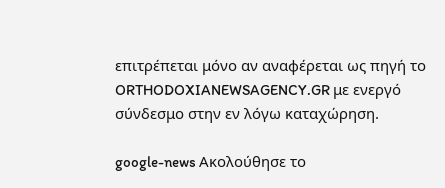επιτρέπεται μόνο αν αναφέρεται ως πηγή το ORTHODOXIANEWSAGENCY.GR με ενεργό σύνδεσμο στην εν λόγω καταχώρηση.

google-news Ακολούθησε το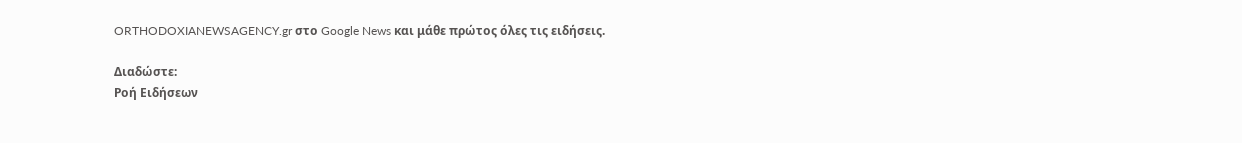ORTHODOXIANEWSAGENCY.gr στο Google News και μάθε πρώτος όλες τις ειδήσεις.

Διαδώστε:
Ροή Ειδήσεων